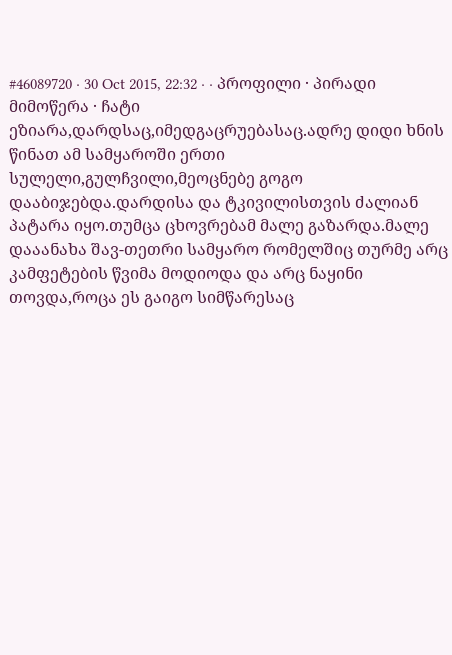#46089720 · 30 Oct 2015, 22:32 · · პროფილი · პირადი მიმოწერა · ჩატი
ეზიარა,დარდსაც,იმედგაცრუებასაც.ადრე დიდი ხნის წინათ ამ სამყაროში ერთი სულელი,გულჩვილი,მეოცნებე გოგო დააბიჯებდა.დარდისა და ტკივილისთვის ძალიან პატარა იყო.თუმცა ცხოვრებამ მალე გაზარდა.მალე დააანახა შავ-თეთრი სამყარო რომელშიც თურმე არც კამფეტების წვიმა მოდიოდა და არც ნაყინი თოვდა,როცა ეს გაიგო სიმწარესაც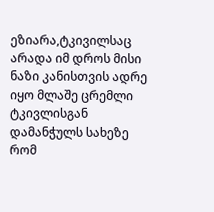ეზიარა,ტკივილსაც არადა იმ დროს მისი ნაზი კანისთვის ადრე იყო მლაშე ცრემლი ტკივლისგან დამანჭულს სახეზე რომ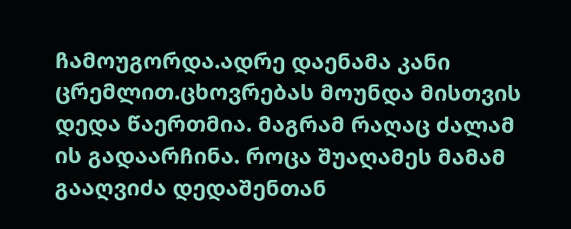ჩამოუგორდა.ადრე დაენამა კანი ცრემლით.ცხოვრებას მოუნდა მისთვის დედა წაერთმია. მაგრამ რაღაც ძალამ ის გადაარჩინა. როცა შუაღამეს მამამ გააღვიძა დედაშენთან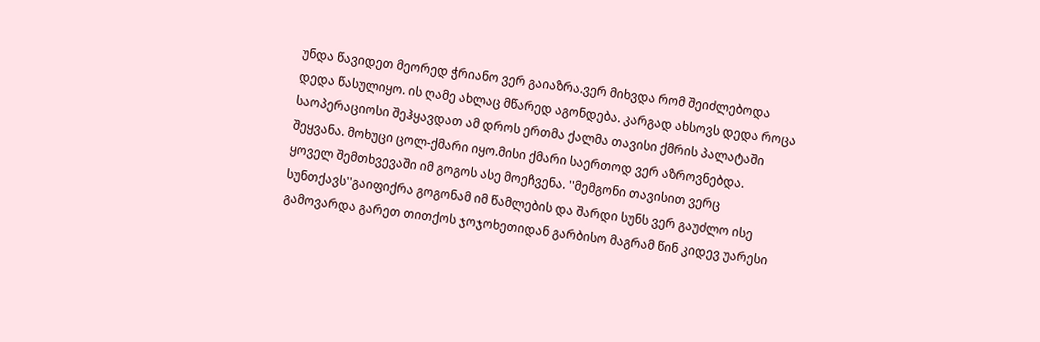უნდა წავიდეთ მეორედ ჭრიანო ვერ გაიაზრა.ვერ მიხვდა რომ შეიძლებოდა დედა წასულიყო. ის ღამე ახლაც მწარედ აგონდება. კარგად ახსოვს დედა როცა საოპერაციოსი შეჰყავდათ ამ დროს ერთმა ქალმა თავისი ქმრის პალატაში შეყვანა. მოხუცი ცოლ-ქმარი იყო.მისი ქმარი საერთოდ ვერ აზროვნებდა. ყოველ შემთხვევაში იმ გოგოს ასე მოეჩვენა. ''მემგონი თავისით ვერც სუნთქავს''გაიფიქრა გოგონამ იმ წამლების და შარდი სუნს ვერ გაუძლო ისე გამოვარდა გარეთ თითქოს ჯოჯოხეთიდან გარბისო მაგრამ წინ კიდევ უარესი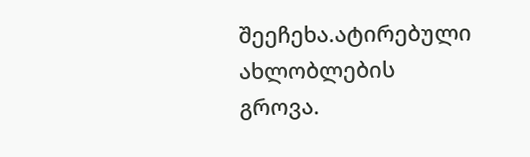შეეჩეხა.ატირებული ახლობლების გროვა.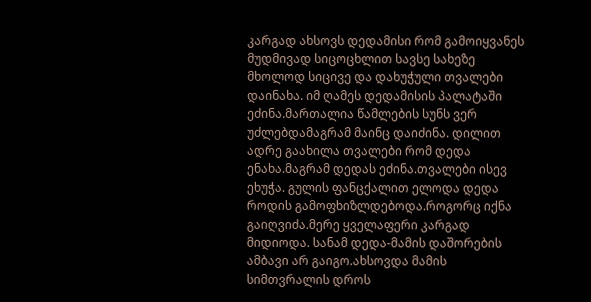კარგად ახსოვს დედამისი რომ გამოიყვანეს მუდმივად სიცოცხლით სავსე სახეზე მხოლოდ სიცივე და დახუჭული თვალები დაინახა. იმ ღამეს დედამისის პალატაში ეძინა.მართალია წამლების სუნს ვერ უძლებდამაგრამ მაინც დაიძინა. დილით ადრე გაახილა თვალები რომ დედა ენახა.მაგრამ დედას ეძინა.თვალები ისევ ეხუჭა. გულის ფანცქალით ელოდა დედა როდის გამოფხიზლდებოდა.როგორც იქნა გაიღვიძა.მერე ყველაფერი კარგად მიდიოდა. სანამ დედა-მამის დაშორების ამბავი არ გაიგო.ახსოვდა მამის სიმთვრალის დროს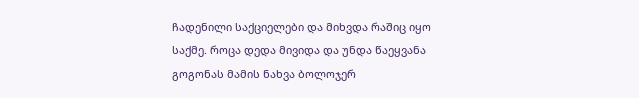ჩადენილი საქციელები და მიხვდა რაშიც იყო საქმე. როცა დედა მივიდა და უნდა წაეყვანა გოგონას მამის ნახვა ბოლოჯერ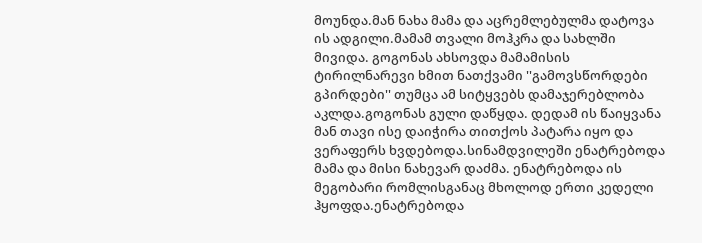მოუნდა.მან ნახა მამა და აცრემლებულმა დატოვა ის ადგილი.მამამ თვალი მოჰკრა და სახლში მივიდა. გოგონას ახსოვდა მამამისის ტირილნარევი ხმით ნათქვამი ''გამოვსწორდები გპირდები'' თუმცა ამ სიტყვებს დამაჯერებლობა აკლდა.გოგონას გული დაწყდა. დედამ ის წაიყვანა მან თავი ისე დაიჭირა თითქოს პატარა იყო და ვერაფერს ხვდებოდა.სინამდვილეში ენატრებოდა მამა და მისი ნახევარ დაძმა. ენატრებოდა ის მეგობარი რომლისგანაც მხოლოდ ერთი კედელი ჰყოფდა.ენატრებოდა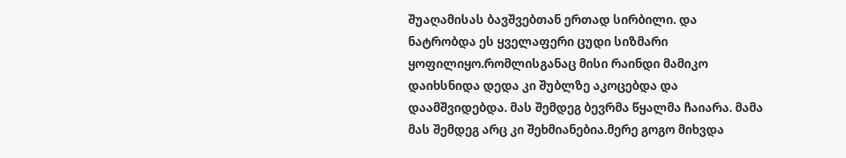შუაღამისას ბავშვებთან ერთად სირბილი. და ნატრობდა ეს ყველაფერი ცუდი სიზმარი ყოფილიყო.რომლისგანაც მისი რაინდი მამიკო დაიხსნიდა დედა კი შუბლზე აკოცებდა და დაამშვიდებდა. მას შემდეგ ბევრმა წყალმა ჩაიარა. მამა მას შემდეგ არც კი შეხმიანებია.მერე გოგო მიხვდა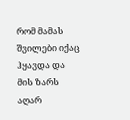რომ მამას შვილები იქაც ჰყავდა და მის ზარს აღარ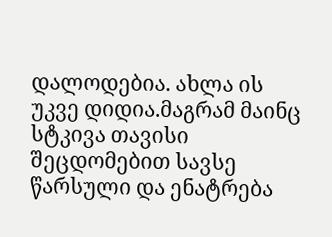დალოდებია. ახლა ის უკვე დიდია.მაგრამ მაინც სტკივა თავისი შეცდომებით სავსე წარსული და ენატრება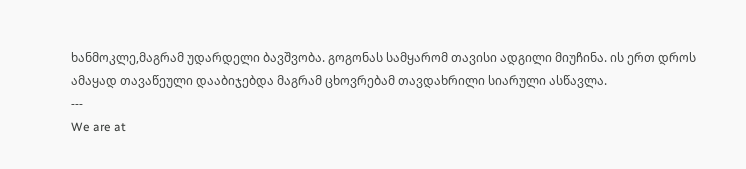ხანმოკლე,მაგრამ უდარდელი ბავშვობა. გოგონას სამყარომ თავისი ადგილი მიუჩინა. ის ერთ დროს ამაყად თავაწეული დააბიჯებდა მაგრამ ცხოვრებამ თავდახრილი სიარული ასწავლა.
---
We are at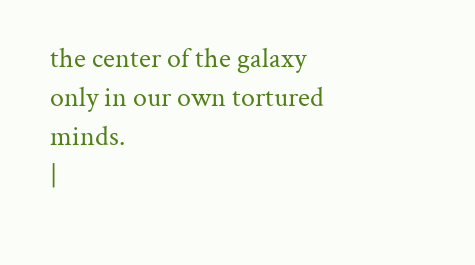the center of the galaxy only in our own tortured minds.
|